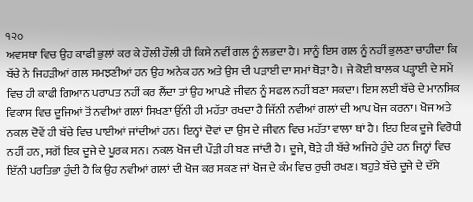੧੨੦
ਅਵਸਥਾ ਵਿਚ ਉਹ ਕਾਫੀ ਭੁਲਾਂ ਕਰ ਕੇ ਹੌਲੀ ਹੌਲੀ ਹੀ ਕਿਸੇ ਨਵੀਂ ਗਲ ਨੂੰ ਲਭਦਾ ਹੈ। ਸਾਨੂੰ ਇਸ ਗਲ ਨੂੰ ਨਹੀਂ ਭੁਲਣਾ ਚਾਹੀਦਾ ਕਿ ਬੱਚੇ ਨੇ ਜਿਹੜੀਆਂ ਗਲ ਸਮਝਣੀਆਂ ਹਨ ਉਹ ਅਨੇਕ ਹਨ ਅਤੇ ਉਸ ਦੀ ਪੜਾਈ ਦਾ ਸਮਾਂ ਥੋੜਾ ਹੈ। ਜੇ ਕੋਈ ਬਾਲਕ ਪੜ੍ਹਾਈ ਦੇ ਸਮੇਂ ਵਿਚ ਹੀ ਕਾਫੀ ਗਿਆਨ ਪਰਾਪਤ ਨਹੀਂ ਕਰ ਲੈਂਦਾ ਤਾਂ ਉਹ ਆਪਣੇ ਜੀਵਨ ਨੂੰ ਸਫਲ ਨਹੀਂ ਬਣਾ ਸਕਦਾ। ਇਸ ਲਈ ਬੱਚੇ ਦੇ ਮਾਨਸਿਕ ਵਿਕਾਸ ਵਿਚ ਦੂਜਿਆਂ ਤੋਂ ਨਵੀਆਂ ਗਲਾਂ ਸਿਖਣਾ ਉੱਨੀ ਹੀ ਮਹੱਤਾ ਰਖਦਾ ਹੈ ਜਿੱਨੀ ਨਵੀਆਂ ਗਲਾਂ ਦੀ ਆਪ ਖੋਜ ਕਰਨਾ। ਖੋਜ ਅਤੇ ਨਕਲ ਦੋਵੇਂ ਹੀ ਬੱਚੇ ਵਿਚ ਪਾਈਆਂ ਜਾਂਦੀਆਂ ਹਨ। ਇਨ੍ਹਾਂ ਦੋਵਾਂ ਦਾ ਉਸ ਦੇ ਜੀਵਨ ਵਿਚ ਮਹੱਤਾ ਵਾਲਾ ਥਾਂ ਹੈ। ਇਹ ਇਕ ਦੂਜੇ ਵਿਰੋਧੀ ਨਹੀਂ ਹਨ, ਸਗੋਂ ਇਕ ਦੂਜੇ ਦੇ ਪੂਰਕ ਸਨ। ਨਕਲ ਖੋਜ ਦੀ ਪੌੜੀ ਹੀ ਬਣ ਜਾਂਦੀ ਹੈ। ਦੂਜੇ, ਥੋੜੇ ਹੀ ਬੱਚੇ ਅਜਿਹੇ ਹੁੰਦੇ ਹਨ ਜਿਨ੍ਹਾਂ ਵਿਚ ਇੱਨੀ ਪਰਤਿਭਾ ਹੁੰਦੀ ਹੈ ਕਿ ਉਹ ਨਵੀਆਂ ਗਲਾਂ ਦੀ ਖੋਜ ਕਰ ਸਕਣ ਜਾਂ ਖੋਜ ਦੇ ਕੰਮ ਵਿਚ ਰੁਚੀ ਰਖਣ। ਬਹੁਤੇ ਬੱਚੇ ਦੂਜੇ ਦੇ ਦੱਸੇ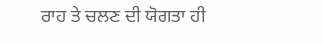ਰਾਹ ਤੇ ਚਲਣ ਦੀ ਯੋਗਤਾ ਹੀ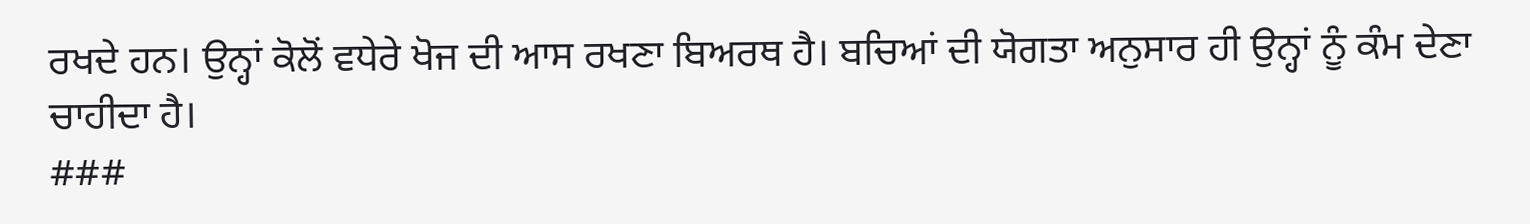ਰਖਦੇ ਹਨ। ਉਨ੍ਹਾਂ ਕੋਲੋਂ ਵਧੇਰੇ ਖੋਜ ਦੀ ਆਸ ਰਖਣਾ ਬਿਅਰਥ ਹੈ। ਬਚਿਆਂ ਦੀ ਯੋਗਤਾ ਅਨੁਸਾਰ ਹੀ ਉਨ੍ਹਾਂ ਨੂੰ ਕੰਮ ਦੇਣਾ ਚਾਹੀਦਾ ਹੈ।
###